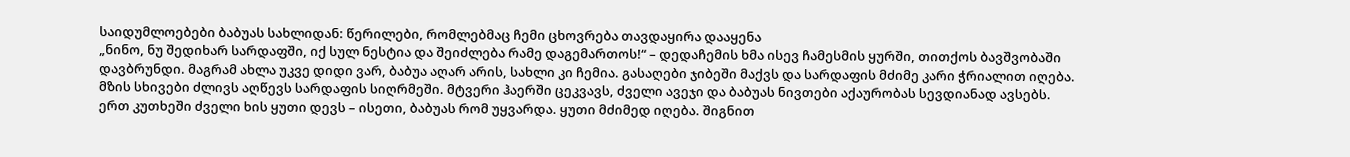საიდუმლოებები ბაბუას სახლიდან: წერილები, რომლებმაც ჩემი ცხოვრება თავდაყირა დააყენა
„ნინო, ნუ შედიხარ სარდაფში, იქ სულ ნესტია და შეიძლება რამე დაგემართოს!“ – დედაჩემის ხმა ისევ ჩამესმის ყურში, თითქოს ბავშვობაში დავბრუნდი. მაგრამ ახლა უკვე დიდი ვარ, ბაბუა აღარ არის, სახლი კი ჩემია. გასაღები ჯიბეში მაქვს და სარდაფის მძიმე კარი ჭრიალით იღება.
მზის სხივები ძლივს აღწევს სარდაფის სიღრმეში. მტვერი ჰაერში ცეკვავს, ძველი ავეჯი და ბაბუას ნივთები აქაურობას სევდიანად ავსებს. ერთ კუთხეში ძველი ხის ყუთი დევს – ისეთი, ბაბუას რომ უყვარდა. ყუთი მძიმედ იღება. შიგნით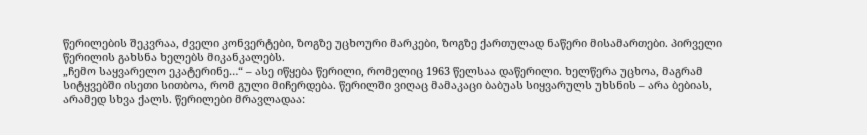წერილების შეკვრაა, ძველი კონვერტები, ზოგზე უცხოური მარკები, ზოგზე ქართულად ნაწერი მისამართები. პირველი წერილის გახსნა ხელებს მიკანკალებს.
„ჩემო საყვარელო ეკატერინე…“ – ასე იწყება წერილი, რომელიც 1963 წელსაა დაწერილი. ხელწერა უცხოა, მაგრამ სიტყვებში ისეთი სითბოა, რომ გული მიჩერდება. წერილში ვიღაც მამაკაცი ბაბუას სიყვარულს უხსნის – არა ბებიას, არამედ სხვა ქალს. წერილები მრავლადაა: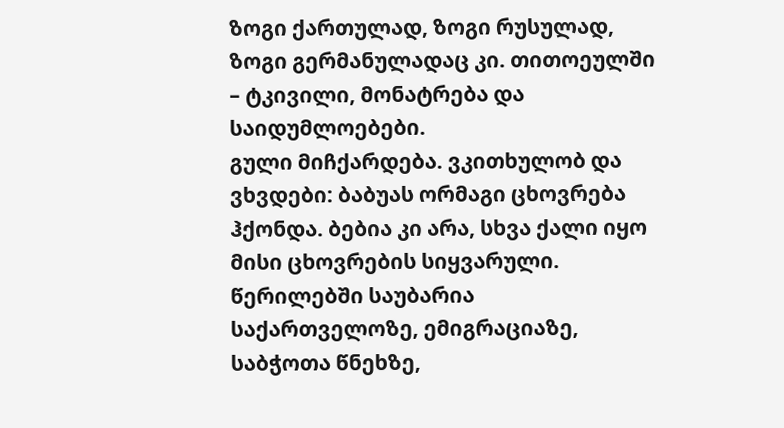ზოგი ქართულად, ზოგი რუსულად, ზოგი გერმანულადაც კი. თითოეულში – ტკივილი, მონატრება და საიდუმლოებები.
გული მიჩქარდება. ვკითხულობ და ვხვდები: ბაბუას ორმაგი ცხოვრება ჰქონდა. ბებია კი არა, სხვა ქალი იყო მისი ცხოვრების სიყვარული. წერილებში საუბარია საქართველოზე, ემიგრაციაზე, საბჭოთა წნეხზე,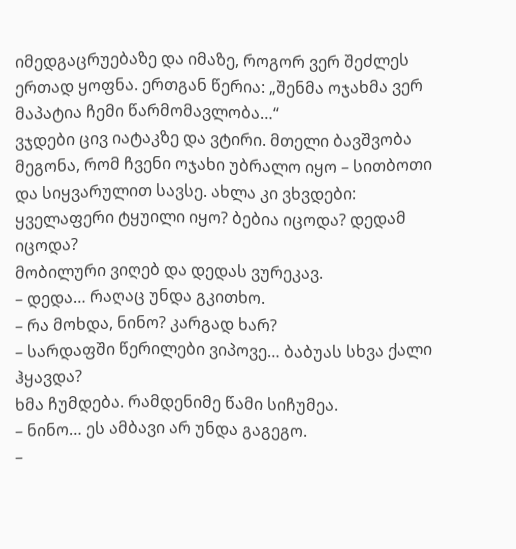იმედგაცრუებაზე და იმაზე, როგორ ვერ შეძლეს ერთად ყოფნა. ერთგან წერია: „შენმა ოჯახმა ვერ მაპატია ჩემი წარმომავლობა…“
ვჯდები ცივ იატაკზე და ვტირი. მთელი ბავშვობა მეგონა, რომ ჩვენი ოჯახი უბრალო იყო – სითბოთი და სიყვარულით სავსე. ახლა კი ვხვდები: ყველაფერი ტყუილი იყო? ბებია იცოდა? დედამ იცოდა?
მობილური ვიღებ და დედას ვურეკავ.
– დედა… რაღაც უნდა გკითხო.
– რა მოხდა, ნინო? კარგად ხარ?
– სარდაფში წერილები ვიპოვე… ბაბუას სხვა ქალი ჰყავდა?
ხმა ჩუმდება. რამდენიმე წამი სიჩუმეა.
– ნინო… ეს ამბავი არ უნდა გაგეგო.
–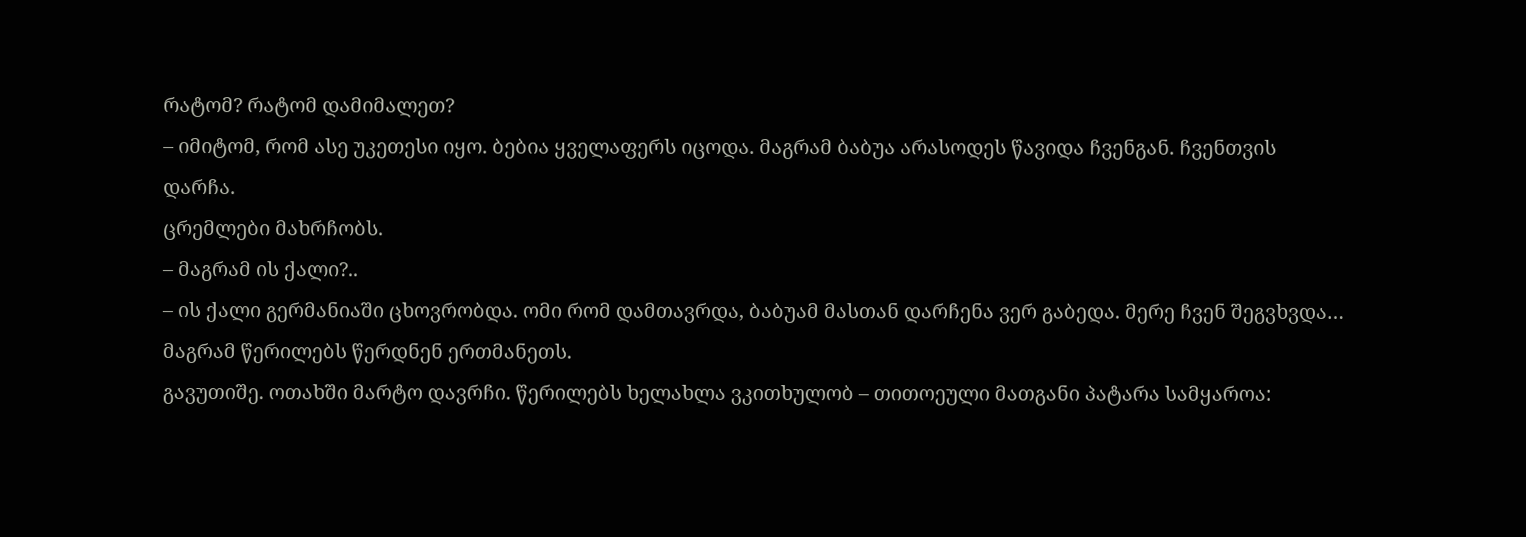რატომ? რატომ დამიმალეთ?
– იმიტომ, რომ ასე უკეთესი იყო. ბებია ყველაფერს იცოდა. მაგრამ ბაბუა არასოდეს წავიდა ჩვენგან. ჩვენთვის დარჩა.
ცრემლები მახრჩობს.
– მაგრამ ის ქალი?..
– ის ქალი გერმანიაში ცხოვრობდა. ომი რომ დამთავრდა, ბაბუამ მასთან დარჩენა ვერ გაბედა. მერე ჩვენ შეგვხვდა… მაგრამ წერილებს წერდნენ ერთმანეთს.
გავუთიშე. ოთახში მარტო დავრჩი. წერილებს ხელახლა ვკითხულობ – თითოეული მათგანი პატარა სამყაროა: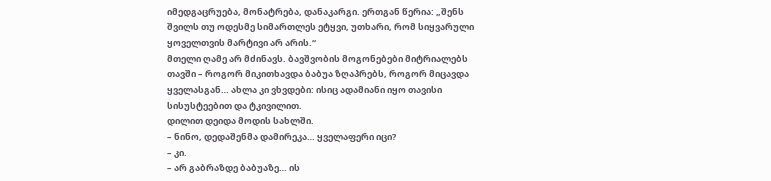იმედგაცრუება, მონატრება, დანაკარგი. ერთგან წერია: „შენს შვილს თუ ოდესმე სიმართლეს ეტყვი, უთხარი, რომ სიყვარული ყოველთვის მარტივი არ არის.“
მთელი ღამე არ მძინავს. ბავშვობის მოგონებები მიტრიალებს თავში – როგორ მიკითხავდა ბაბუა ზღაპრებს, როგორ მიცავდა ყველასგან… ახლა კი ვხვდები: ისიც ადამიანი იყო თავისი სისუსტეებით და ტკივილით.
დილით დეიდა მოდის სახლში.
– ნინო, დედაშენმა დამირეკა… ყველაფერი იცი?
– კი.
– არ გაბრაზდე ბაბუაზე… ის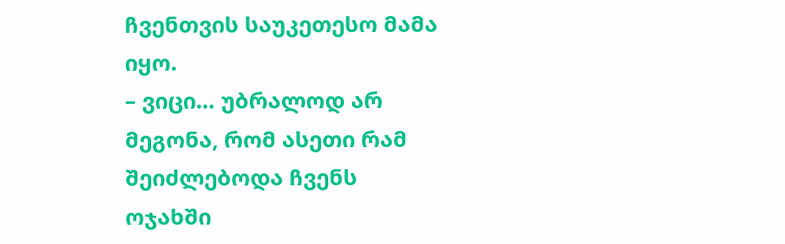ჩვენთვის საუკეთესო მამა იყო.
– ვიცი… უბრალოდ არ მეგონა, რომ ასეთი რამ შეიძლებოდა ჩვენს ოჯახში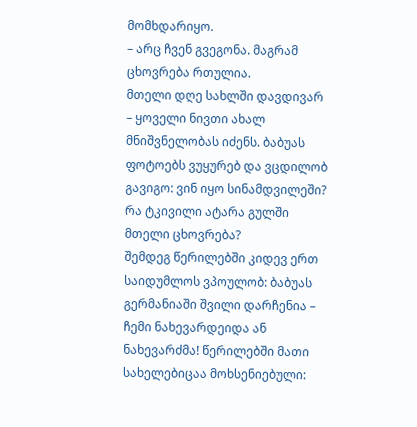მომხდარიყო.
– არც ჩვენ გვეგონა. მაგრამ ცხოვრება რთულია.
მთელი დღე სახლში დავდივარ – ყოველი ნივთი ახალ მნიშვნელობას იძენს. ბაბუას ფოტოებს ვუყურებ და ვცდილობ გავიგო: ვინ იყო სინამდვილეში? რა ტკივილი ატარა გულში მთელი ცხოვრება?
შემდეგ წერილებში კიდევ ერთ საიდუმლოს ვპოულობ: ბაბუას გერმანიაში შვილი დარჩენია – ჩემი ნახევარდეიდა ან ნახევარძმა! წერილებში მათი სახელებიცაა მოხსენიებული: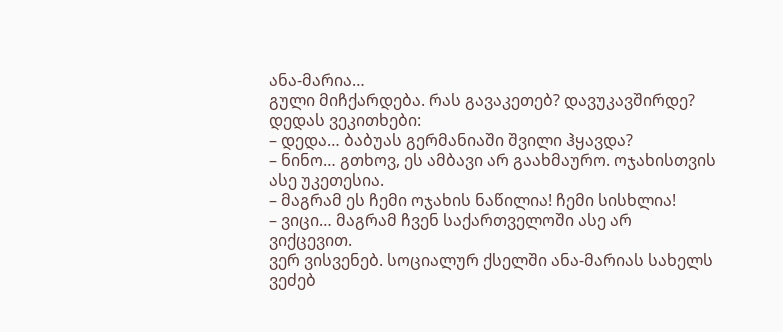ანა-მარია…
გული მიჩქარდება. რას გავაკეთებ? დავუკავშირდე? დედას ვეკითხები:
– დედა… ბაბუას გერმანიაში შვილი ჰყავდა?
– ნინო… გთხოვ, ეს ამბავი არ გაახმაურო. ოჯახისთვის ასე უკეთესია.
– მაგრამ ეს ჩემი ოჯახის ნაწილია! ჩემი სისხლია!
– ვიცი… მაგრამ ჩვენ საქართველოში ასე არ ვიქცევით.
ვერ ვისვენებ. სოციალურ ქსელში ანა-მარიას სახელს ვეძებ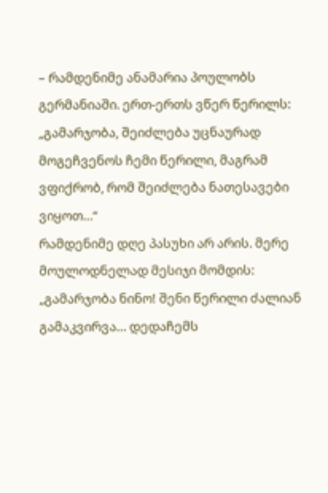– რამდენიმე ანამარია პოულობს გერმანიაში. ერთ-ერთს ვწერ წერილს: „გამარჯობა, შეიძლება უცნაურად მოგეჩვენოს ჩემი წერილი, მაგრამ ვფიქრობ, რომ შეიძლება ნათესავები ვიყოთ…“
რამდენიმე დღე პასუხი არ არის. მერე მოულოდნელად მესიჯი მომდის:
„გამარჯობა ნინო! შენი წერილი ძალიან გამაკვირვა… დედაჩემს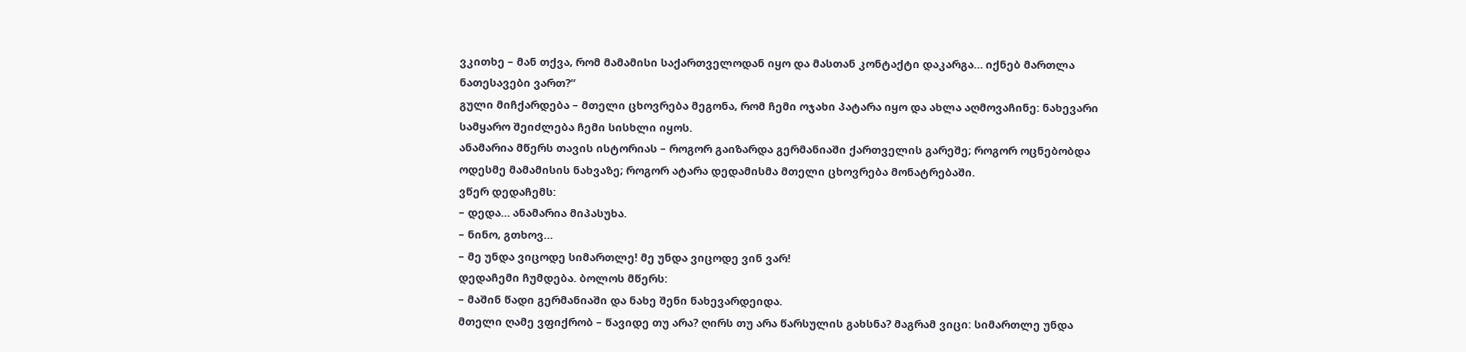ვკითხე – მან თქვა, რომ მამამისი საქართველოდან იყო და მასთან კონტაქტი დაკარგა… იქნებ მართლა ნათესავები ვართ?“
გული მიჩქარდება – მთელი ცხოვრება მეგონა, რომ ჩემი ოჯახი პატარა იყო და ახლა აღმოვაჩინე: ნახევარი სამყარო შეიძლება ჩემი სისხლი იყოს.
ანამარია მწერს თავის ისტორიას – როგორ გაიზარდა გერმანიაში ქართველის გარეშე; როგორ ოცნებობდა ოდესმე მამამისის ნახვაზე; როგორ ატარა დედამისმა მთელი ცხოვრება მონატრებაში.
ვწერ დედაჩემს:
– დედა… ანამარია მიპასუხა.
– ნინო, გთხოვ…
– მე უნდა ვიცოდე სიმართლე! მე უნდა ვიცოდე ვინ ვარ!
დედაჩემი ჩუმდება. ბოლოს მწერს:
– მაშინ წადი გერმანიაში და ნახე შენი ნახევარდეიდა.
მთელი ღამე ვფიქრობ – წავიდე თუ არა? ღირს თუ არა წარსულის გახსნა? მაგრამ ვიცი: სიმართლე უნდა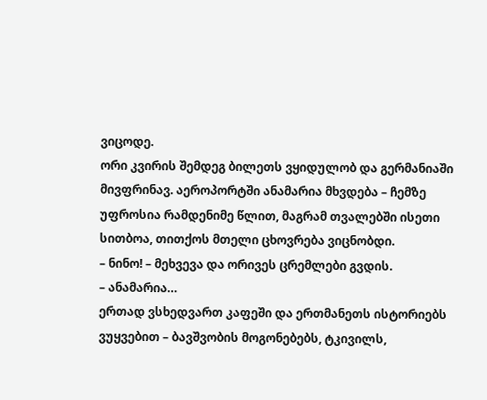ვიცოდე.
ორი კვირის შემდეგ ბილეთს ვყიდულობ და გერმანიაში მივფრინავ. აეროპორტში ანამარია მხვდება – ჩემზე უფროსია რამდენიმე წლით, მაგრამ თვალებში ისეთი სითბოა, თითქოს მთელი ცხოვრება ვიცნობდი.
– ნინო! – მეხვევა და ორივეს ცრემლები გვდის.
– ანამარია…
ერთად ვსხედვართ კაფეში და ერთმანეთს ისტორიებს ვუყვებით – ბავშვობის მოგონებებს, ტკივილს,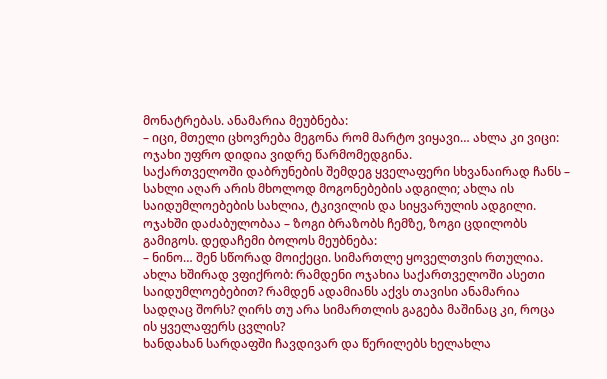მონატრებას. ანამარია მეუბნება:
– იცი, მთელი ცხოვრება მეგონა რომ მარტო ვიყავი… ახლა კი ვიცი: ოჯახი უფრო დიდია ვიდრე წარმომედგინა.
საქართველოში დაბრუნების შემდეგ ყველაფერი სხვანაირად ჩანს – სახლი აღარ არის მხოლოდ მოგონებების ადგილი; ახლა ის საიდუმლოებების სახლია, ტკივილის და სიყვარულის ადგილი.
ოჯახში დაძაბულობაა – ზოგი ბრაზობს ჩემზე, ზოგი ცდილობს გამიგოს. დედაჩემი ბოლოს მეუბნება:
– ნინო… შენ სწორად მოიქეცი. სიმართლე ყოველთვის რთულია.
ახლა ხშირად ვფიქრობ: რამდენი ოჯახია საქართველოში ასეთი საიდუმლოებებით? რამდენ ადამიანს აქვს თავისი ანამარია სადღაც შორს? ღირს თუ არა სიმართლის გაგება მაშინაც კი, როცა ის ყველაფერს ცვლის?
ხანდახან სარდაფში ჩავდივარ და წერილებს ხელახლა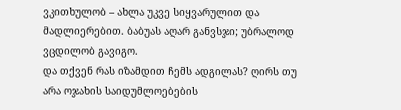ვკითხულობ – ახლა უკვე სიყვარულით და მადლიერებით. ბაბუას აღარ განვსჯი; უბრალოდ ვცდილობ გავიგო.
და თქვენ რას იზამდით ჩემს ადგილას? ღირს თუ არა ოჯახის საიდუმლოებების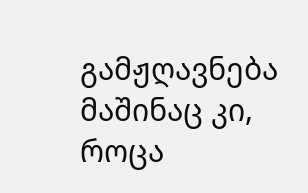გამჟღავნება მაშინაც კი, როცა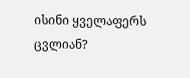ისინი ყველაფერს ცვლიან?